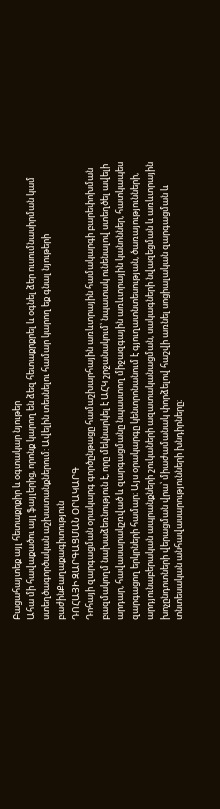Բացահայտեք այլ հետաքրքիր և օգտակար նյութեր
Ահա մի հավաքածու այլ ֆայլերից, որոնք կարող են ձեզ հետաքրքրել և օգնել ձեր ուսումնասիրման կամ ստեղծագործական աշխատանքներում: Ավելին տեսնելու համար կարող եք գնալ նյութերի բաժինՔաղաքագիտություն
ԴՈՀԱՅԻ ԶԱՐԳԱՑՄԱՆ ՕՐԱԿԱՐԳ
Դոհայի զարգացման օրակարգ գործընթացը համաշխարհային առևտրային համակարգի բարեփոխման բազմակողմ նախաձեռնություն է, որը մեկնարկել է ԱՀԿ շրջանակում՝ նպատակ ունենալով ստեղծել ավելի արդար, հավասարակշռված և զարգացմանը նպաստող միջազգային առևտրային կանոններ, հատկապես զարգացող երկրների համար։ Այս օրակարգը կենտրոնանում է գյուղատնտեսության, ծառայությունների, արդյունաբերական ապրանքների շուկաների ազատականացման, սակագների նվազեցման և առևտրային խոչընդոտների վերացման վրա՝ միաժամանակ փորձելով հաշվի առնել սոցիալական զարգացման և տնտեսական անհավասարությունների խնդիրները։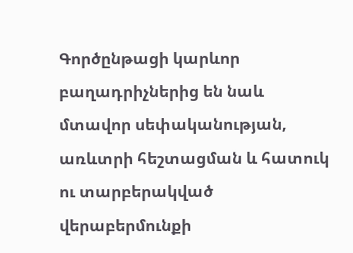Գործընթացի կարևոր բաղադրիչներից են նաև մտավոր սեփականության, առևտրի հեշտացման և հատուկ ու տարբերակված վերաբերմունքի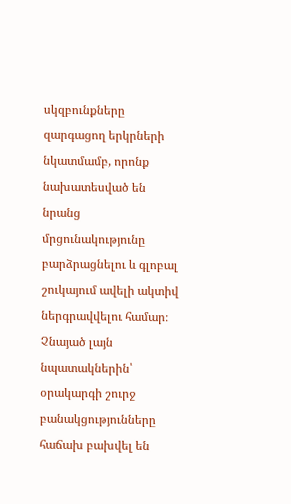սկզբունքները զարգացող երկրների նկատմամբ, որոնք նախատեսված են նրանց մրցունակությունը բարձրացնելու և գլոբալ շուկայում ավելի ակտիվ ներգրավվելու համար։ Չնայած լայն նպատակներին՝ օրակարգի շուրջ բանակցությունները հաճախ բախվել են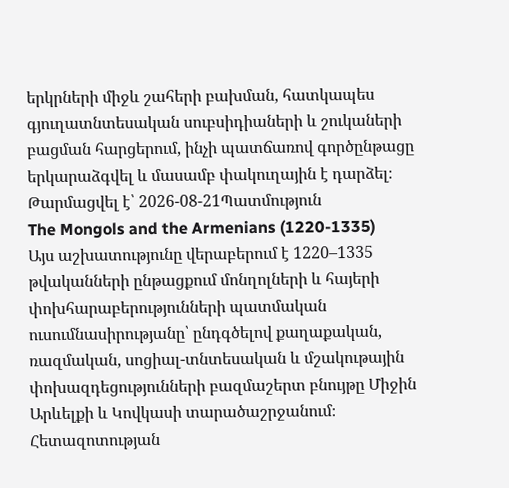երկրների միջև շահերի բախման, հատկապես գյուղատնտեսական սուբսիդիաների և շուկաների բացման հարցերում, ինչի պատճառով գործընթացը երկարաձգվել և մասամբ փակուղային է դարձել։
Թարմացվել է՝ 2026-08-21Պատմություն
The Mongols and the Armenians (1220-1335)
Այս աշխատությունը վերաբերում է 1220–1335 թվականների ընթացքում մոնղոլների և հայերի փոխհարաբերությունների պատմական ուսումնասիրությանը՝ ընդգծելով քաղաքական, ռազմական, սոցիալ-տնտեսական և մշակութային փոխազդեցությունների բազմաշերտ բնույթը Միջին Արևելքի և Կովկասի տարածաշրջանում։ Հետազոտության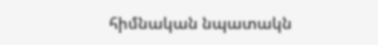հիմնական նպատակն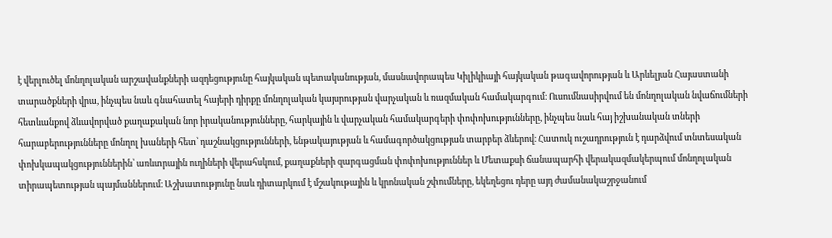է վերլուծել մոնղոլական արշավանքների ազդեցությունը հայկական պետականության, մասնավորապես Կիլիկիայի հայկական թագավորության և Արևելյան Հայաստանի տարածքների վրա, ինչպես նաև գնահատել հայերի դիրքը մոնղոլական կայսրության վարչական և ռազմական համակարգում։ Ուսումնասիրվում են մոնղոլական նվաճումների հետևանքով ձևավորված քաղաքական նոր իրականությունները, հարկային և վարչական համակարգերի փոփոխությունները, ինչպես նաև հայ իշխանական տների հարաբերությունները մոնղոլ խաների հետ՝ դաշնակցությունների, ենթակայության և համագործակցության տարբեր ձևերով։ Հատուկ ուշադրություն է դարձվում տնտեսական փոխկապակցություններին՝ առևտրային ուղիների վերահսկում, քաղաքների զարգացման փոփոխություններ և Մետաքսի ճանապարհի վերակազմակերպում մոնղոլական տիրապետության պայմաններում։ Աշխատությունը նաև դիտարկում է մշակութային և կրոնական շփումները, եկեղեցու դերը այդ ժամանակաշրջանում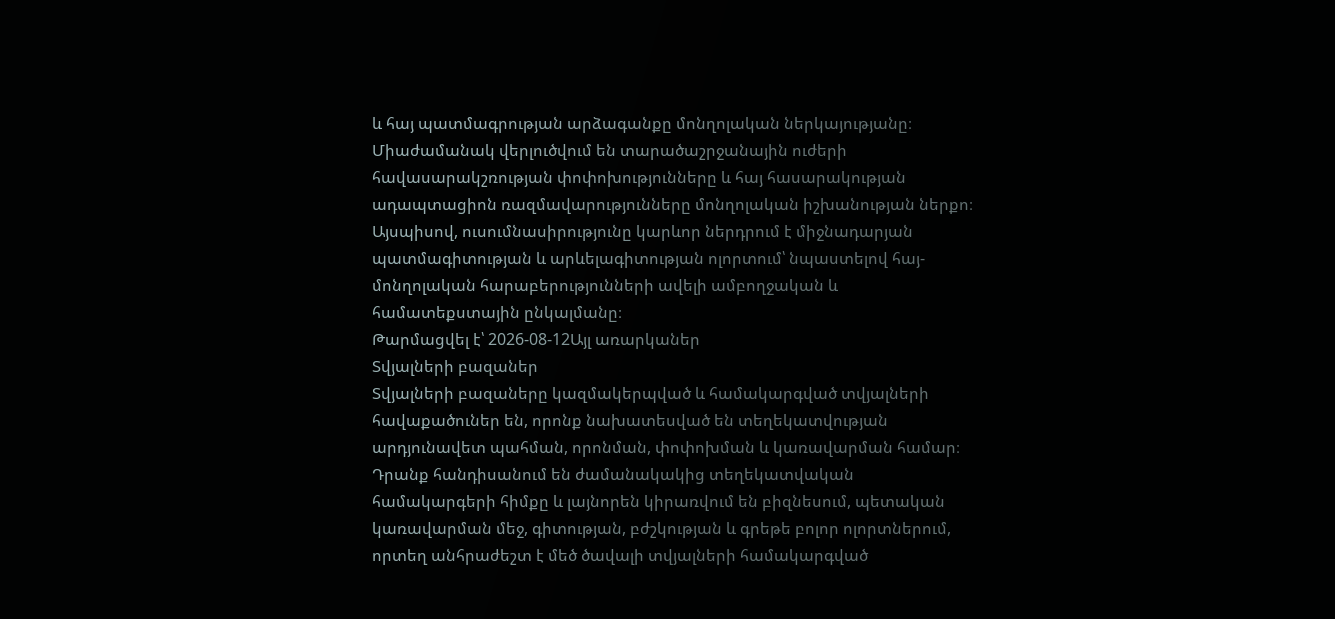և հայ պատմագրության արձագանքը մոնղոլական ներկայությանը։ Միաժամանակ վերլուծվում են տարածաշրջանային ուժերի հավասարակշռության փոփոխությունները և հայ հասարակության ադապտացիոն ռազմավարությունները մոնղոլական իշխանության ներքո։ Այսպիսով, ուսումնասիրությունը կարևոր ներդրում է միջնադարյան պատմագիտության և արևելագիտության ոլորտում՝ նպաստելով հայ-մոնղոլական հարաբերությունների ավելի ամբողջական և համատեքստային ընկալմանը։
Թարմացվել է՝ 2026-08-12Այլ առարկաներ
Տվյալների բազաներ
Տվյալների բազաները կազմակերպված և համակարգված տվյալների հավաքածուներ են, որոնք նախատեսված են տեղեկատվության արդյունավետ պահման, որոնման, փոփոխման և կառավարման համար։ Դրանք հանդիսանում են ժամանակակից տեղեկատվական համակարգերի հիմքը և լայնորեն կիրառվում են բիզնեսում, պետական կառավարման մեջ, գիտության, բժշկության և գրեթե բոլոր ոլորտներում, որտեղ անհրաժեշտ է մեծ ծավալի տվյալների համակարգված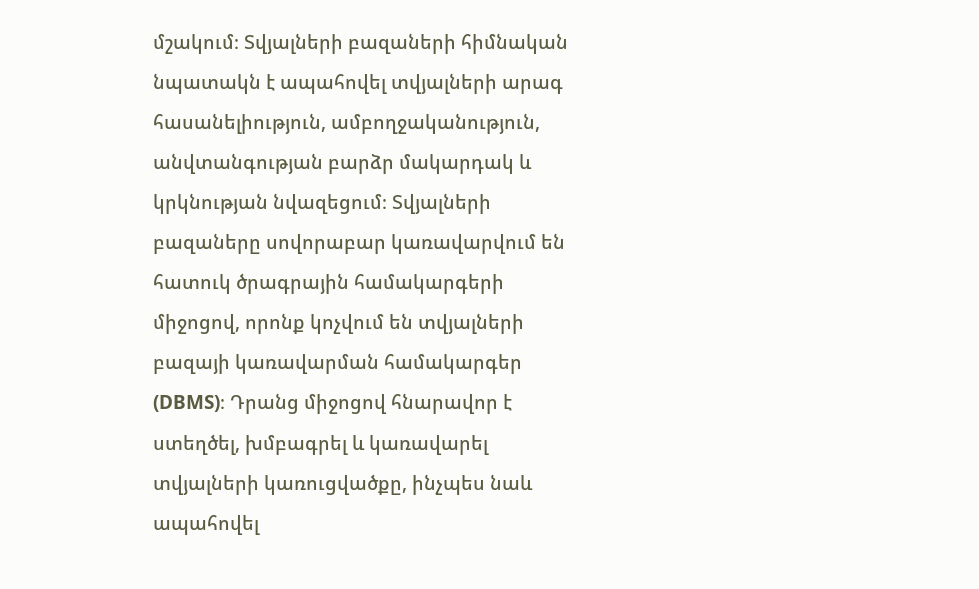մշակում։ Տվյալների բազաների հիմնական նպատակն է ապահովել տվյալների արագ հասանելիություն, ամբողջականություն, անվտանգության բարձր մակարդակ և կրկնության նվազեցում։ Տվյալների բազաները սովորաբար կառավարվում են հատուկ ծրագրային համակարգերի միջոցով, որոնք կոչվում են տվյալների բազայի կառավարման համակարգեր (DBMS)։ Դրանց միջոցով հնարավոր է ստեղծել, խմբագրել և կառավարել տվյալների կառուցվածքը, ինչպես նաև ապահովել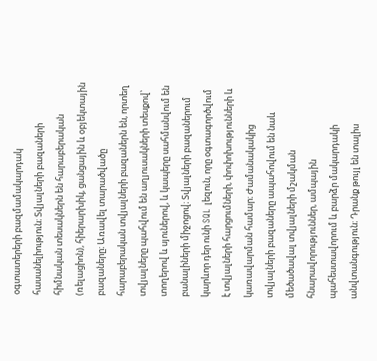օգտատերերի բազմամակարդակ հասանելիություն։ Տվյալների բազաների հիմնական տեսակներն են հարաբերական (ռելացիոն), հիերարխիկ, ցանցային և օբյեկտային բազաները։ Առավել տարածվածը հարաբերական տվյալների բազաներն են, որտեղ տվյալները պահվում են աղյուսակների տեսքով՝ տողերով և սյուներով, և կապերը սահմանվում են բանալիների միջոցով։ Տվյալների բազաներում կարևոր դեր ունի SQL լեզուն, որը օգտագործվում է տվյալների հարցումների, փոփոխությունների և կառավարման համար։ Ժամանակակից տվյալների բազաները ապահովում են նաև մեծածավալ տվյալների մշակման հնարավորություններ, ամպային պահեստավորում և բարձր մակարդակի անվտանգություն։ Դրանք թույլ են տալիս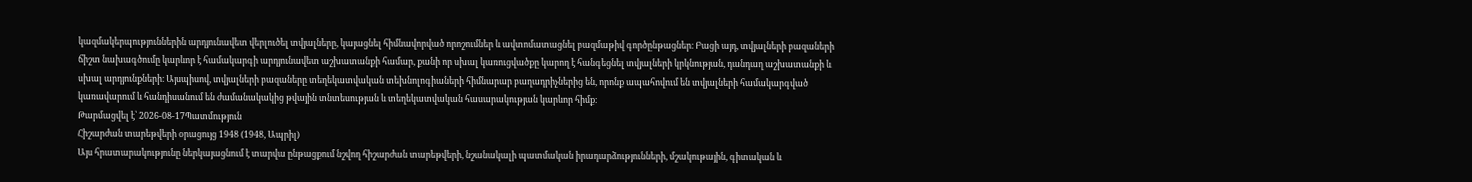կազմակերպություններին արդյունավետ վերլուծել տվյալները, կայացնել հիմնավորված որոշումներ և ավտոմատացնել բազմաթիվ գործընթացներ։ Բացի այդ, տվյալների բազաների ճիշտ նախագծումը կարևոր է համակարգի արդյունավետ աշխատանքի համար, քանի որ սխալ կառուցվածքը կարող է հանգեցնել տվյալների կրկնության, դանդաղ աշխատանքի և սխալ արդյունքների։ Այսպիսով, տվյալների բազաները տեղեկատվական տեխնոլոգիաների հիմնարար բաղադրիչներից են, որոնք ապահովում են տվյալների համակարգված կառավարում և հանդիսանում են ժամանակակից թվային տնտեսության և տեղեկատվական հասարակության կարևոր հիմք։
Թարմացվել է՝ 2026-08-17Պատմություն
Հիշարժան տարեթվերի օրացույց 1948 (1948, Ապրիլ)
Այս հրատարակությունը ներկայացնում է տարվա ընթացքում նշվող հիշարժան տարեթվերի, նշանակալի պատմական իրադարձությունների, մշակութային, գիտական և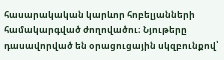հասարակական կարևոր հոբելյանների համակարգված ժողովածու։ Նյութերը դասավորված են օրացուցային սկզբունքով՝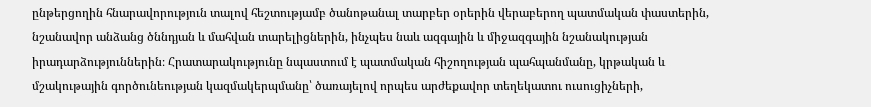ընթերցողին հնարավորություն տալով հեշտությամբ ծանոթանալ տարբեր օրերին վերաբերող պատմական փաստերին, նշանավոր անձանց ծննդյան և մահվան տարելիցներին, ինչպես նաև ազգային և միջազգային նշանակության իրադարձություններին։ Հրատարակությունը նպաստում է պատմական հիշողության պահպանմանը, կրթական և մշակութային գործունեության կազմակերպմանը՝ ծառայելով որպես արժեքավոր տեղեկատու ուսուցիչների,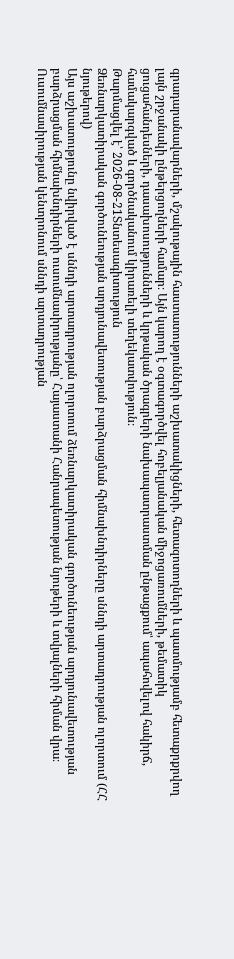գրադարանավարների, մշակութային հաստատությունների աշխատակիցների, հետազոտողների և պատմությամբ հետաքրքրվող լայն շրջանակի ընթերցողների համար։ Այն կարող է օգտագործվել հոբելյանական միջոցառումների, թեմատիկ ցուցահանդեսների, դասախոսությունների և կրթական ծրագրերի նախապատրաստման ընթացքում՝ ապահովելով հակիրճ, համակարգված և գործնականում կիրառելի տեղեկատվություն։
Թարմացվել է՝ 2026-08-21Տնտեսագիտություն
Ձեռնարկատիրական գործունեության արդյունավետության բարձրացման հիմնախնդիրները սննդի արտադրության ոլորտում (ՀՀ նյութերով)
Այս աշխատությունը նվիրված է սննդի արտադրության ոլորտում ձեռնարկատիրական գործունեության արդյունավետության բարձրացման հիմնախնդիրների ուսումնասիրությանը՝ Հայաստանի Հանրապետության նյութերի և տվյալների հիման վրա։ Ուսումնասիրության կենտրոնում սննդի արտադրության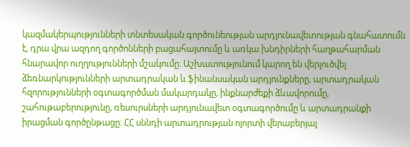կազմակերպությունների տնտեսական գործունեության արդյունավետության գնահատումն է, դրա վրա ազդող գործոնների բացահայտումը և առկա խնդիրների հաղթահարման հնարավոր ուղղությունների մշակումը։ Աշխատությունում կարող են վերլուծվել ձեռնարկությունների արտադրական և ֆինանսական արդյունքները, արտադրական հզորությունների օգտագործման մակարդակը, ինքնարժեքի ձևավորումը, շահութաբերությունը, ռեսուրսների արդյունավետ օգտագործումը և արտադրանքի իրացման գործընթացը։ ՀՀ սննդի արտադրության ոլորտի վերաբերյալ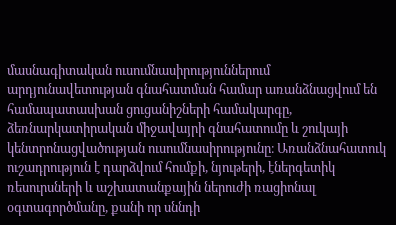մասնագիտական ուսումնասիրություններում արդյունավետության գնահատման համար առանձնացվում են համապատասխան ցուցանիշների համակարգը, ձեռնարկատիրական միջավայրի գնահատումը և շուկայի կենտրոնացվածության ուսումնասիրությունը։ Առանձնահատուկ ուշադրություն է դարձվում հումքի, նյութերի, էներգետիկ ռեսուրսների և աշխատանքային ներուժի ռացիոնալ օգտագործմանը, քանի որ սննդի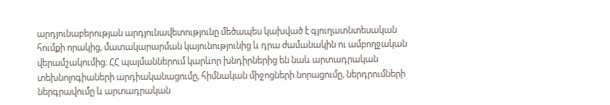արդյունաբերության արդյունավետությունը մեծապես կախված է գյուղատնտեսական հումքի որակից, մատակարարման կայունությունից և դրա ժամանակին ու ամբողջական վերամշակումից։ ՀՀ պայմաններում կարևոր խնդիրներից են նաև արտադրական տեխնոլոգիաների արդիականացումը, հիմնական միջոցների նորացումը, ներդրումների ներգրավումը և արտադրական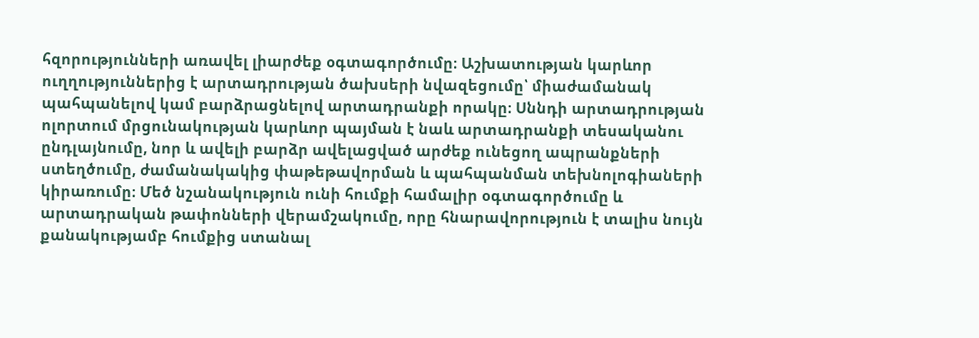հզորությունների առավել լիարժեք օգտագործումը։ Աշխատության կարևոր ուղղություններից է արտադրության ծախսերի նվազեցումը՝ միաժամանակ պահպանելով կամ բարձրացնելով արտադրանքի որակը։ Սննդի արտադրության ոլորտում մրցունակության կարևոր պայման է նաև արտադրանքի տեսականու ընդլայնումը, նոր և ավելի բարձր ավելացված արժեք ունեցող ապրանքների ստեղծումը, ժամանակակից փաթեթավորման և պահպանման տեխնոլոգիաների կիրառումը։ Մեծ նշանակություն ունի հումքի համալիր օգտագործումը և արտադրական թափոնների վերամշակումը, որը հնարավորություն է տալիս նույն քանակությամբ հումքից ստանալ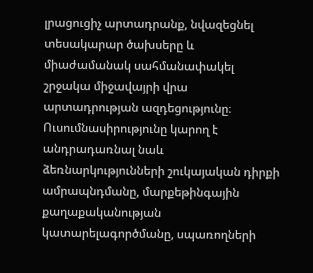լրացուցիչ արտադրանք, նվազեցնել տեսակարար ծախսերը և միաժամանակ սահմանափակել շրջակա միջավայրի վրա արտադրության ազդեցությունը։ Ուսումնասիրությունը կարող է անդրադառնալ նաև ձեռնարկությունների շուկայական դիրքի ամրապնդմանը, մարքեթինգային քաղաքականության կատարելագործմանը, սպառողների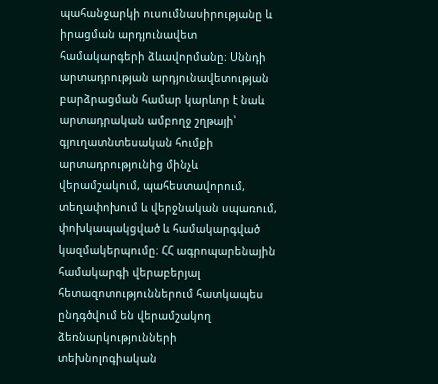պահանջարկի ուսումնասիրությանը և իրացման արդյունավետ համակարգերի ձևավորմանը։ Սննդի արտադրության արդյունավետության բարձրացման համար կարևոր է նաև արտադրական ամբողջ շղթայի՝ գյուղատնտեսական հումքի արտադրությունից մինչև վերամշակում, պահեստավորում, տեղափոխում և վերջնական սպառում, փոխկապակցված և համակարգված կազմակերպումը։ ՀՀ ագրոպարենային համակարգի վերաբերյալ հետազոտություններում հատկապես ընդգծվում են վերամշակող ձեռնարկությունների տեխնոլոգիական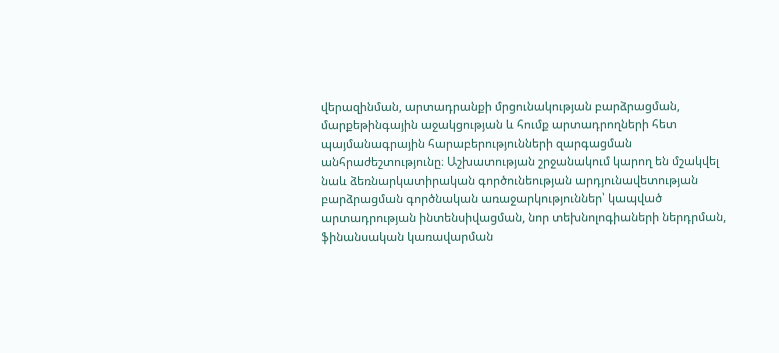վերազինման, արտադրանքի մրցունակության բարձրացման, մարքեթինգային աջակցության և հումք արտադրողների հետ պայմանագրային հարաբերությունների զարգացման անհրաժեշտությունը։ Աշխատության շրջանակում կարող են մշակվել նաև ձեռնարկատիրական գործունեության արդյունավետության բարձրացման գործնական առաջարկություններ՝ կապված արտադրության ինտենսիվացման, նոր տեխնոլոգիաների ներդրման, ֆինանսական կառավարման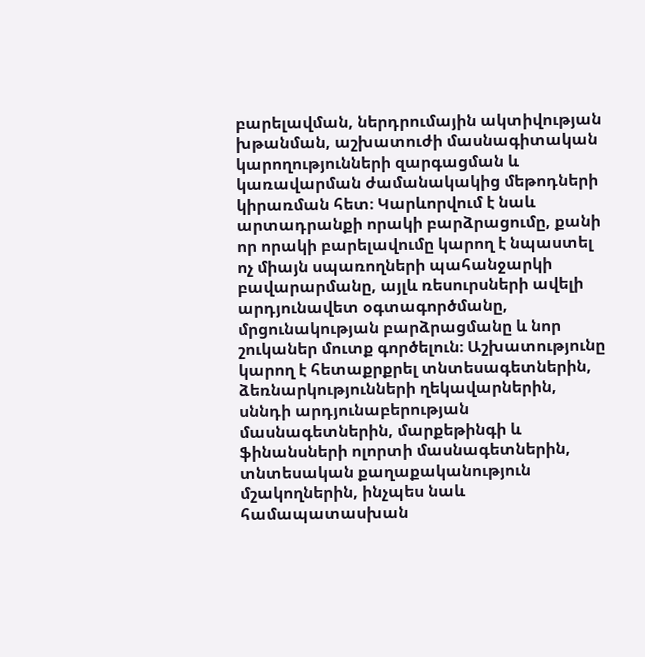բարելավման, ներդրումային ակտիվության խթանման, աշխատուժի մասնագիտական կարողությունների զարգացման և կառավարման ժամանակակից մեթոդների կիրառման հետ։ Կարևորվում է նաև արտադրանքի որակի բարձրացումը, քանի որ որակի բարելավումը կարող է նպաստել ոչ միայն սպառողների պահանջարկի բավարարմանը, այլև ռեսուրսների ավելի արդյունավետ օգտագործմանը, մրցունակության բարձրացմանը և նոր շուկաներ մուտք գործելուն։ Աշխատությունը կարող է հետաքրքրել տնտեսագետներին, ձեռնարկությունների ղեկավարներին, սննդի արդյունաբերության մասնագետներին, մարքեթինգի և ֆինանսների ոլորտի մասնագետներին, տնտեսական քաղաքականություն մշակողներին, ինչպես նաև համապատասխան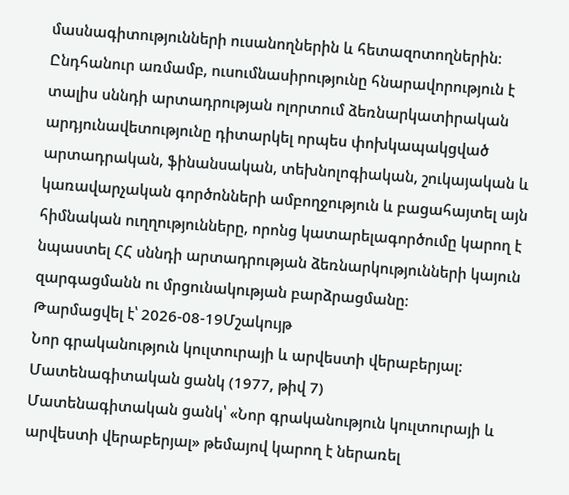մասնագիտությունների ուսանողներին և հետազոտողներին։ Ընդհանուր առմամբ, ուսումնասիրությունը հնարավորություն է տալիս սննդի արտադրության ոլորտում ձեռնարկատիրական արդյունավետությունը դիտարկել որպես փոխկապակցված արտադրական, ֆինանսական, տեխնոլոգիական, շուկայական և կառավարչական գործոնների ամբողջություն և բացահայտել այն հիմնական ուղղությունները, որոնց կատարելագործումը կարող է նպաստել ՀՀ սննդի արտադրության ձեռնարկությունների կայուն զարգացմանն ու մրցունակության բարձրացմանը։
Թարմացվել է՝ 2026-08-19Մշակույթ
Նոր գրականություն կուլտուրայի և արվեստի վերաբերյալ: Մատենագիտական ցանկ (1977, թիվ 7)
Մատենագիտական ցանկ՝ «Նոր գրականություն կուլտուրայի և արվեստի վերաբերյալ» թեմայով կարող է ներառել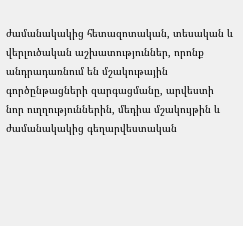ժամանակակից հետազոտական, տեսական և վերլուծական աշխատություններ, որոնք անդրադառնում են մշակութային գործընթացների զարգացմանը, արվեստի նոր ուղղություններին, մեդիա մշակույթին և ժամանակակից գեղարվեստական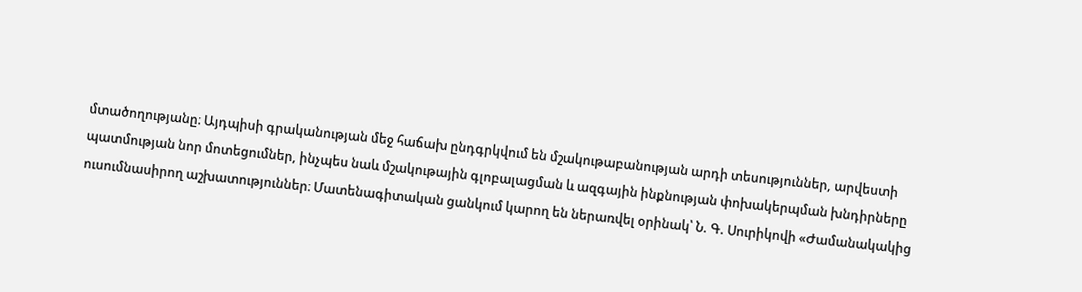մտածողությանը։ Այդպիսի գրականության մեջ հաճախ ընդգրկվում են մշակութաբանության արդի տեսություններ, արվեստի պատմության նոր մոտեցումներ, ինչպես նաև մշակութային գլոբալացման և ազգային ինքնության փոխակերպման խնդիրները ուսումնասիրող աշխատություններ։ Մատենագիտական ցանկում կարող են ներառվել օրինակ՝ Ն. Գ. Սուրիկովի «Ժամանակակից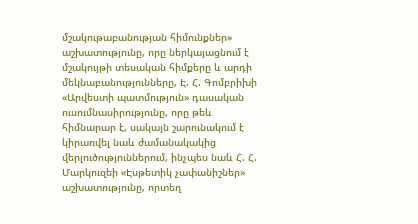մշակութաբանության հիմունքներ» աշխատությունը, որը ներկայացնում է մշակույթի տեսական հիմքերը և արդի մեկնաբանությունները, Է. Հ. Գոմբրիխի «Արվեստի պատմություն» դասական ուսումնասիրությունը, որը թեև հիմնարար է, սակայն շարունակում է կիրառվել նաև ժամանակակից վերլուծություններում, ինչպես նաև Հ. Հ. Մարկուզեի «Էսթետիկ չափանիշներ» աշխատությունը, որտեղ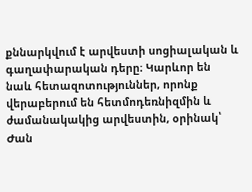քննարկվում է արվեստի սոցիալական և գաղափարական դերը։ Կարևոր են նաև հետազոտություններ, որոնք վերաբերում են հետմոդեռնիզմին և ժամանակակից արվեստին, օրինակ՝ Ժան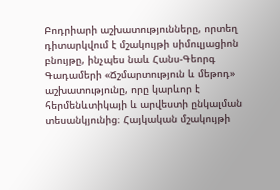Բոդրիարի աշխատությունները, որտեղ դիտարկվում է մշակույթի սիմուլյացիոն բնույթը, ինչպես նաև Հանս-Գեորգ Գադամերի «Ճշմարտություն և մեթոդ» աշխատությունը, որը կարևոր է հերմենևտիկայի և արվեստի ընկալման տեսանկյունից։ Հայկական մշակույթի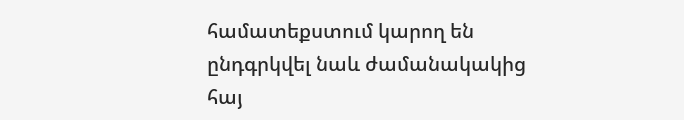համատեքստում կարող են ընդգրկվել նաև ժամանակակից հայ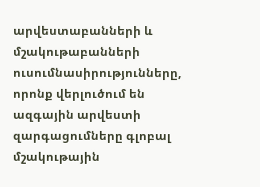արվեստաբանների և մշակութաբանների ուսումնասիրությունները, որոնք վերլուծում են ազգային արվեստի զարգացումները գլոբալ մշակութային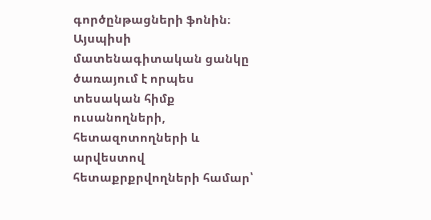գործընթացների ֆոնին։ Այսպիսի մատենագիտական ցանկը ծառայում է որպես տեսական հիմք ուսանողների, հետազոտողների և արվեստով հետաքրքրվողների համար՝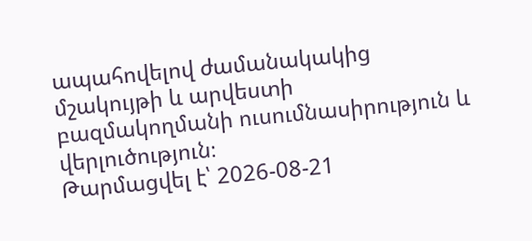ապահովելով ժամանակակից մշակույթի և արվեստի բազմակողմանի ուսումնասիրություն և վերլուծություն։
Թարմացվել է՝ 2026-08-21